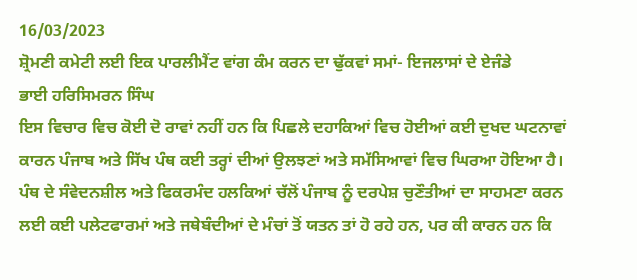16/03/2023
ਸ਼੍ਰੋਮਣੀ ਕਮੇਟੀ ਲਈ ਇਕ ਪਾਰਲੀਮੈਂਟ ਵਾਂਗ ਕੰਮ ਕਰਨ ਦਾ ਢੁੱਕਵਾਂ ਸਮਾਂ- ਇਜਲਾਸਾਂ ਦੇ ਏਜੰਡੇ
ਭਾਈ ਹਰਿਸਿਮਰਨ ਸਿੰਘ
ਇਸ ਵਿਚਾਰ ਵਿਚ ਕੋਈ ਦੋ ਰਾਵਾਂ ਨਹੀਂ ਹਨ ਕਿ ਪਿਛਲੇ ਦਹਾਕਿਆਂ ਵਿਚ ਹੋਈਆਂ ਕਈ ਦੁਖਦ ਘਟਨਾਵਾਂ ਕਾਰਨ ਪੰਜਾਬ ਅਤੇ ਸਿੱਖ ਪੰਥ ਕਈ ਤਰ੍ਹਾਂ ਦੀਆਂ ਉਲਝਣਾਂ ਅਤੇ ਸਮੱਸਿਆਵਾਂ ਵਿਚ ਘਿਰਆ ਹੋਇਆ ਹੈ। ਪੰਥ ਦੇ ਸੰਵੇਦਨਸ਼ੀਲ ਅਤੇ ਫਿਕਰਮੰਦ ਹਲਕਿਆਂ ਚੱਲੋਂ ਪੰਜਾਬ ਨੂੰ ਦਰਪੇਸ਼ ਚੁਣੌਤੀਆਂ ਦਾ ਸਾਹਮਣਾ ਕਰਨ ਲਈ ਕਈ ਪਲੇਟਫਾਰਮਾਂ ਅਤੇ ਜਥੇਬੰਦੀਆਂ ਦੇ ਮੰਚਾਂ ਤੋਂ ਯਤਨ ਤਾਂ ਹੋ ਰਹੇ ਹਨ, ਪਰ ਕੀ ਕਾਰਨ ਹਨ ਕਿ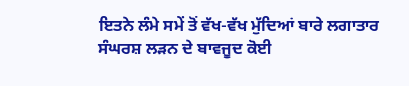ਇਤਨੇ ਲੰਮੇ ਸਮੇਂ ਤੋਂ ਵੱਖ-ਵੱਖ ਮੁੱਦਿਆਂ ਬਾਰੇ ਲਗਾਤਾਰ ਸੰਘਰਸ਼ ਲੜਨ ਦੇ ਬਾਵਜੂਦ ਕੋਈ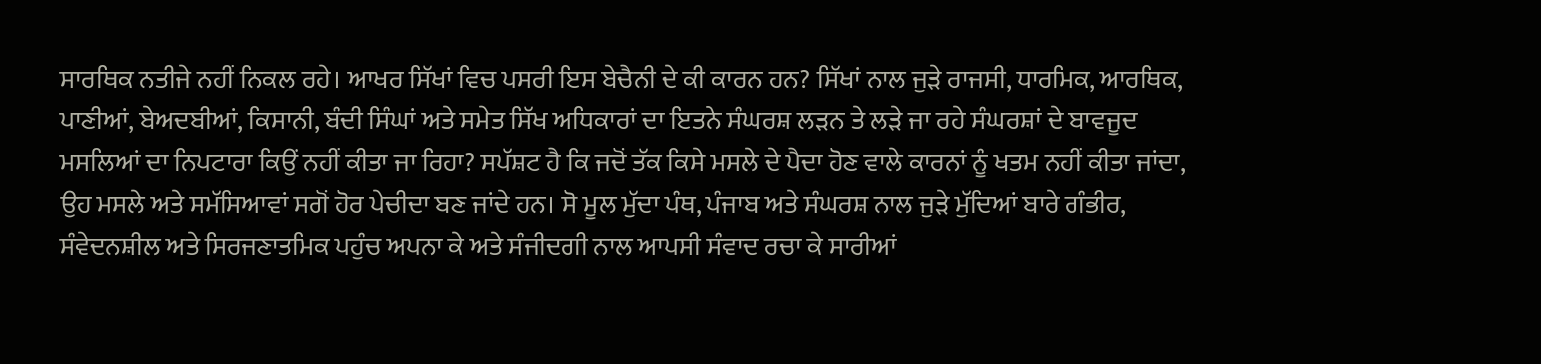ਸਾਰਥਿਕ ਨਤੀਜੇ ਨਹੀਂ ਨਿਕਲ ਰਹੇ। ਆਖਰ ਸਿੱਖਾਂ ਵਿਚ ਪਸਰੀ ਇਸ ਬੇਚੈਨੀ ਦੇ ਕੀ ਕਾਰਨ ਹਨ? ਸਿੱਖਾਂ ਨਾਲ ਜੁੜੇ ਰਾਜਸੀ, ਧਾਰਮਿਕ, ਆਰਥਿਕ, ਪਾਣੀਆਂ, ਬੇਅਦਬੀਆਂ, ਕਿਸਾਨੀ, ਬੰਦੀ ਸਿੰਘਾਂ ਅਤੇ ਸਮੇਤ ਸਿੱਖ ਅਧਿਕਾਰਾਂ ਦਾ ਇਤਨੇ ਸੰਘਰਸ਼ ਲੜਨ ਤੇ ਲੜੇ ਜਾ ਰਹੇ ਸੰਘਰਸ਼ਾਂ ਦੇ ਬਾਵਜੂਦ ਮਸਲਿਆਂ ਦਾ ਨਿਪਟਾਰਾ ਕਿਉਂ ਨਹੀਂ ਕੀਤਾ ਜਾ ਰਿਹਾ? ਸਪੱਸ਼ਟ ਹੈ ਕਿ ਜਦੋਂ ਤੱਕ ਕਿਸੇ ਮਸਲੇ ਦੇ ਪੈਦਾ ਹੋਣ ਵਾਲੇ ਕਾਰਨਾਂ ਨੂੰ ਖਤਮ ਨਹੀਂ ਕੀਤਾ ਜਾਂਦਾ, ਉਹ ਮਸਲੇ ਅਤੇ ਸਮੱਸਿਆਵਾਂ ਸਗੋਂ ਹੋਰ ਪੇਚੀਦਾ ਬਣ ਜਾਂਦੇ ਹਨ। ਸੋ ਮੂਲ ਮੁੱਦਾ ਪੰਥ, ਪੰਜਾਬ ਅਤੇ ਸੰਘਰਸ਼ ਨਾਲ ਜੁੜੇ ਮੁੱਦਿਆਂ ਬਾਰੇ ਗੰਭੀਰ, ਸੰਵੇਦਨਸ਼ੀਲ ਅਤੇ ਸਿਰਜਣਾਤਮਿਕ ਪਹੁੰਚ ਅਪਨਾ ਕੇ ਅਤੇ ਸੰਜੀਦਗੀ ਨਾਲ ਆਪਸੀ ਸੰਵਾਦ ਰਚਾ ਕੇ ਸਾਰੀਆਂ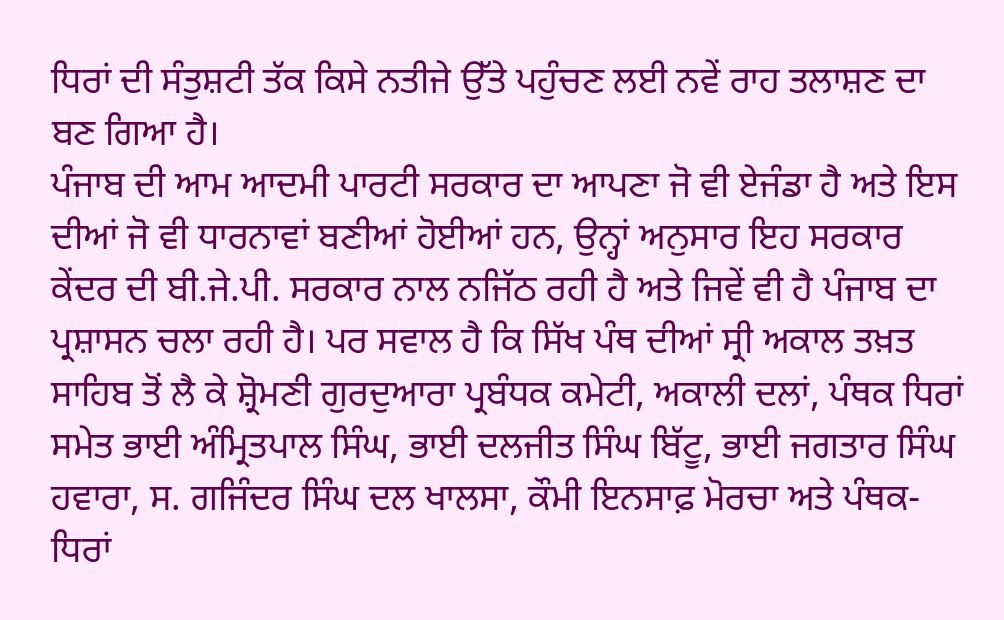ਧਿਰਾਂ ਦੀ ਸੰਤੁਸ਼ਟੀ ਤੱਕ ਕਿਸੇ ਨਤੀਜੇ ਉੱਤੇ ਪਹੁੰਚਣ ਲਈ ਨਵੇਂ ਰਾਹ ਤਲਾਸ਼ਣ ਦਾ ਬਣ ਗਿਆ ਹੈ।
ਪੰਜਾਬ ਦੀ ਆਮ ਆਦਮੀ ਪਾਰਟੀ ਸਰਕਾਰ ਦਾ ਆਪਣਾ ਜੋ ਵੀ ਏਜੰਡਾ ਹੈ ਅਤੇ ਇਸ ਦੀਆਂ ਜੋ ਵੀ ਧਾਰਨਾਵਾਂ ਬਣੀਆਂ ਹੋਈਆਂ ਹਨ, ਉਨ੍ਹਾਂ ਅਨੁਸਾਰ ਇਹ ਸਰਕਾਰ ਕੇਂਦਰ ਦੀ ਬੀ.ਜੇ.ਪੀ. ਸਰਕਾਰ ਨਾਲ ਨਜਿੱਠ ਰਹੀ ਹੈ ਅਤੇ ਜਿਵੇਂ ਵੀ ਹੈ ਪੰਜਾਬ ਦਾ ਪ੍ਰਸ਼ਾਸਨ ਚਲਾ ਰਹੀ ਹੈ। ਪਰ ਸਵਾਲ ਹੈ ਕਿ ਸਿੱਖ ਪੰਥ ਦੀਆਂ ਸ੍ਰੀ ਅਕਾਲ ਤਖ਼ਤ ਸਾਹਿਬ ਤੋਂ ਲੈ ਕੇ ਸ਼੍ਰੋਮਣੀ ਗੁਰਦੁਆਰਾ ਪ੍ਰਬੰਧਕ ਕਮੇਟੀ, ਅਕਾਲੀ ਦਲਾਂ, ਪੰਥਕ ਧਿਰਾਂ ਸਮੇਤ ਭਾਈ ਅੰਮ੍ਰਿਤਪਾਲ ਸਿੰਘ, ਭਾਈ ਦਲਜੀਤ ਸਿੰਘ ਬਿੱਟੂ, ਭਾਈ ਜਗਤਾਰ ਸਿੰਘ ਹਵਾਰਾ, ਸ. ਗਜਿੰਦਰ ਸਿੰਘ ਦਲ ਖਾਲਸਾ, ਕੌਮੀ ਇਨਸਾਫ਼ ਮੋਰਚਾ ਅਤੇ ਪੰਥਕ-ਧਿਰਾਂ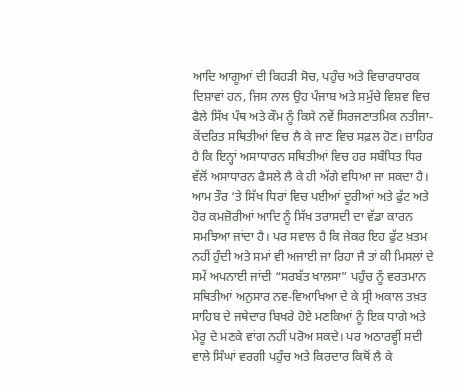ਆਦਿ ਆਗੂਆਂ ਦੀ ਕਿਹੜੀ ਸੋਚ, ਪਹੁੰਚ ਅਤੇ ਵਿਚਾਰਧਾਰਕ ਦਿਸ਼ਾਵਾਂ ਹਨ, ਜਿਸ ਨਾਲ ਉਹ ਪੰਜਾਬ ਅਤੇ ਸਮੁੱਚੇ ਵਿਸ਼ਵ ਵਿਚ ਫੈਲੇ ਸਿੱਖ ਪੰਥ ਅਤੇ ਕੌਮ ਨੂੰ ਕਿਸੇ ਨਵੇਂ ਸਿਰਜਣਾਤਮਿਕ ਨਤੀਜਾ-ਕੇਂਦਰਿਤ ਸਥਿਤੀਆਂ ਵਿਚ ਲੈ ਕੇ ਜਾਣ ਵਿਚ ਸਫ਼ਲ ਹੋਣ। ਜ਼ਾਹਿਰ ਹੈ ਕਿ ਇਨ੍ਹਾਂ ਅਸਾਧਾਰਨ ਸਥਿਤੀਆਂ ਵਿਚ ਹਰ ਸਬੰਧਿਤ ਧਿਰ ਵੱਲੋਂ ਅਸਾਧਾਰਨ ਫੈਸਲੇ ਲੈ ਕੇ ਹੀ ਅੱਗੇ ਵਧਿਆ ਜਾ ਸਕਦਾ ਹੈ।
ਆਮ ਤੌਰ ‘ਤੇ ਸਿੱਖ ਧਿਰਾਂ ਵਿਚ ਪਈਆਂ ਦੂਰੀਆਂ ਅਤੇ ਫੁੱਟ ਅਤੇ ਹੋਰ ਕਮਜ਼ੋਰੀਆਂ ਆਦਿ ਨੂੰ ਸਿੱਖ ਤਰਾਸਦੀ ਦਾ ਵੱਡਾ ਕਾਰਨ ਸਮਝਿਆ ਜਾਂਦਾ ਹੈ। ਪਰ ਸਵਾਲ ਹੈ ਕਿ ਜੇਕਰ ਇਹ ਫੁੱਟ ਖ਼ਤਮ ਨਹੀਂ ਹੁੰਦੀ ਅਤੇ ਸਮਾਂ ਵੀ ਅਜਾਈ ਜਾ ਰਿਹਾ ਜੈ ਤਾਂ ਕੀ ਮਿਸਲਾਂ ਦੇ ਸਮੇਂ ਅਪਨਾਈ ਜਾਂਦੀ “ਸਰਬੱਤ ਖਾਲਸਾ” ਪਹੁੰਚ ਨੂੰ ਵਰਤਮਾਨ ਸਥਿਤੀਆਂ ਅਨੁਸਾਰ ਨਵ-ਵਿਆਖਿਆ ਦੇ ਕੇ ਸ੍ਰੀ ਅਕਾਲ ਤਖ਼ਤ ਸਾਹਿਬ ਦੇ ਜਥੇਦਾਰ ਬਿਖਰੇ ਹੋਏ ਮਣਕਿਆਂ ਨੂੰ ਇਕ ਧਾਗੇ ਅਤੇ ਮੇਰੂ ਦੇ ਮਣਕੇ ਵਾਂਗ ਨਹੀਂ ਪਰੋਅ ਸਕਦੇ। ਪਰ ਅਠਾਰਵ੍ਹੀਂ ਸਦੀ ਵਾਲੇ ਸਿੰਘਾਂ ਵਰਗੀ ਪਹੁੰਚ ਅਤੇ ਕਿਰਦਾਰ ਕਿਥੋਂ ਲੈ ਕੇ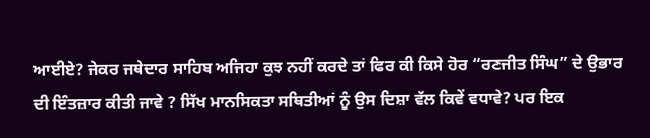ਆਈਏ? ਜੇਕਰ ਜਥੇਦਾਰ ਸਾਹਿਬ ਅਜਿਹਾ ਕੁਝ ਨਹੀਂ ਕਰਦੇ ਤਾਂ ਫਿਰ ਕੀ ਕਿਸੇ ਹੋਰ “ਰਣਜੀਤ ਸਿੰਘ” ਦੇ ਉਭਾਰ ਦੀ ਇੰਤਜ਼ਾਰ ਕੀਤੀ ਜਾਵੇ ? ਸਿੱਖ ਮਾਨਸਿਕਤਾ ਸਥਿਤੀਆਂ ਨੂੰ ਉਸ ਦਿਸ਼ਾ ਵੱਲ ਕਿਵੇਂ ਵਧਾਵੇ? ਪਰ ਇਕ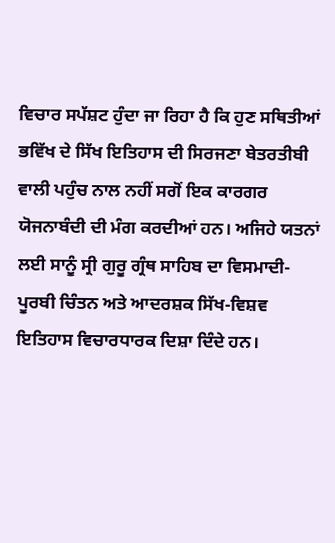ਵਿਚਾਰ ਸਪੱਸ਼ਟ ਹੁੰਦਾ ਜਾ ਰਿਹਾ ਹੈ ਕਿ ਹੁਣ ਸਥਿਤੀਆਂ ਭਵਿੱਖ ਦੇ ਸਿੱਖ ਇਤਿਹਾਸ ਦੀ ਸਿਰਜਣਾ ਬੇਤਰਤੀਬੀ ਵਾਲੀ ਪਹੁੰਚ ਨਾਲ ਨਹੀਂ ਸਗੋਂ ਇਕ ਕਾਰਗਰ ਯੋਜਨਾਬੰਦੀ ਦੀ ਮੰਗ ਕਰਦੀਆਂ ਹਨ। ਅਜਿਹੇ ਯਤਨਾਂ ਲਈ ਸਾਨੂੰ ਸ੍ਰੀ ਗੁਰੂ ਗ੍ਰੰਥ ਸਾਹਿਬ ਦਾ ਵਿਸਮਾਦੀ-ਪੂਰਬੀ ਚਿੰਤਨ ਅਤੇ ਆਦਰਸ਼ਕ ਸਿੱਖ-ਵਿਸ਼ਵ ਇਤਿਹਾਸ ਵਿਚਾਰਧਾਰਕ ਦਿਸ਼ਾ ਦਿੰਦੇ ਹਨ।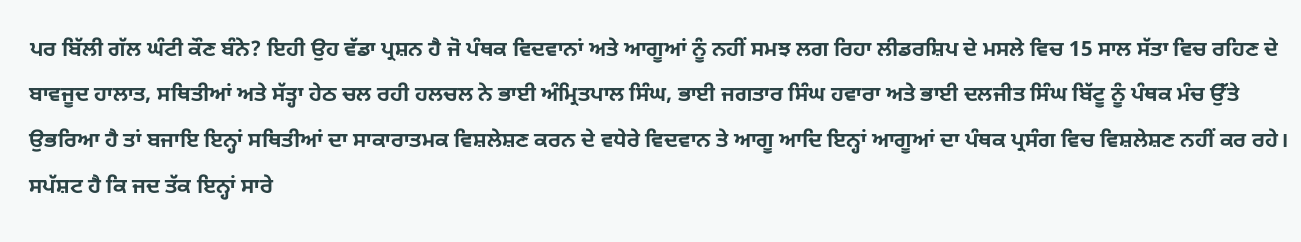ਪਰ ਬਿੱਲੀ ਗੱਲ ਘੰਟੀ ਕੌਣ ਬੰਨੇ? ਇਹੀ ਉਹ ਵੱਡਾ ਪ੍ਰਸ਼ਨ ਹੈ ਜੋ ਪੰਥਕ ਵਿਦਵਾਨਾਂ ਅਤੇ ਆਗੂਆਂ ਨੂੰ ਨਹੀਂ ਸਮਝ ਲਗ ਰਿਹਾ ਲੀਡਰਸ਼ਿਪ ਦੇ ਮਸਲੇ ਵਿਚ 15 ਸਾਲ ਸੱਤਾ ਵਿਚ ਰਹਿਣ ਦੇ ਬਾਵਜੂਦ ਹਾਲਾਤ, ਸਥਿਤੀਆਂ ਅਤੇ ਸੱਤ੍ਹਾ ਹੇਠ ਚਲ ਰਹੀ ਹਲਚਲ ਨੇ ਭਾਈ ਅੰਮ੍ਰਿਤਪਾਲ ਸਿੰਘ, ਭਾਈ ਜਗਤਾਰ ਸਿੰਘ ਹਵਾਰਾ ਅਤੇ ਭਾਈ ਦਲਜੀਤ ਸਿੰਘ ਬਿੱਟੂ ਨੂੰ ਪੰਥਕ ਮੰਚ ਉੱਤੇ ਉਭਰਿਆ ਹੈ ਤਾਂ ਬਜਾਇ ਇਨ੍ਹਾਂ ਸਥਿਤੀਆਂ ਦਾ ਸਾਕਾਰਾਤਮਕ ਵਿਸ਼ਲੇਸ਼ਣ ਕਰਨ ਦੇ ਵਧੇਰੇ ਵਿਦਵਾਨ ਤੇ ਆਗੂ ਆਦਿ ਇਨ੍ਹਾਂ ਆਗੂਆਂ ਦਾ ਪੰਥਕ ਪ੍ਰਸੰਗ ਵਿਚ ਵਿਸ਼ਲੇਸ਼ਣ ਨਹੀਂ ਕਰ ਰਹੇ। ਸਪੱਸ਼ਟ ਹੈ ਕਿ ਜਦ ਤੱਕ ਇਨ੍ਹਾਂ ਸਾਰੇ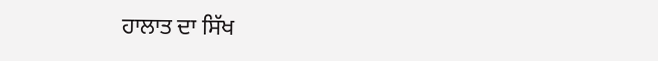ਹਾਲਾਤ ਦਾ ਸਿੱਖ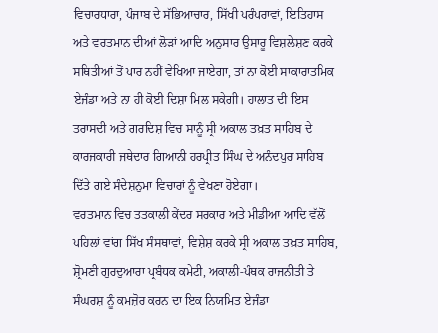ਵਿਚਾਰਧਾਰਾ, ਪੰਜਾਬ ਦੇ ਸੱਭਿਆਚਾਰ, ਸਿੱਖੀ ਪਰੰਪਰਾਵਾਂ, ਇਤਿਹਾਸ ਅਤੇ ਵਰਤਮਾਨ ਦੀਆਂ ਲੋੜਾਂ ਆਦਿ ਅਨੁਸਾਰ ਉਸਾਰੂ ਵਿਸ਼ਲੇਸ਼ਣ ਕਰਕੇ ਸਥਿਤੀਆਂ ਤੋਂ ਪਾਰ ਨਹੀਂ ਵੇਖਿਆ ਜਾਏਗਾ, ਤਾਂ ਨਾ ਕੋਈ ਸਾਕਾਰਾਤਮਿਕ ਏਜੰਡਾ ਅਤੇ ਨਾ ਹੀ ਕੋਈ ਦਿਸ਼ਾ ਮਿਲ ਸਕੇਗੀ। ਹਾਲਾਤ ਦੀ ਇਸ ਤਰਾਸਦੀ ਅਤੇ ਗਰਦਿਸ਼ ਵਿਚ ਸਾਨੂੰ ਸ੍ਰੀ ਅਕਾਲ ਤਖ਼ਤ ਸਾਹਿਬ ਦੇ ਕਾਰਜਕਾਰੀ ਜਥੇਦਾਰ ਗਿਆਨੀ ਹਰਪ੍ਰੀਤ ਸਿੰਘ ਦੇ ਅਨੰਦਪੁਰ ਸਾਹਿਬ ਦਿੱਤੇ ਗਏ ਸੰਦੇਸ਼ਨੁਮਾ ਵਿਚਾਰਾਂ ਨੂੰ ਵੇਖਣਾ ਹੋਏਗਾ।
ਵਰਤਮਾਨ ਵਿਚ ਤਤਕਾਲੀ ਕੇਂਦਰ ਸਰਕਾਰ ਅਤੇ ਮੀਡੀਆ ਆਦਿ ਵੱਲੋਂ ਪਹਿਲਾਂ ਵਾਂਗ ਸਿੱਖ ਸੰਸਥਾਵਾਂ, ਵਿਸ਼ੇਸ਼ ਕਰਕੇ ਸ੍ਰੀ ਅਕਾਲ ਤਖ਼ਤ ਸਾਹਿਬ, ਸ਼੍ਰੋਮਣੀ ਗੁਰਦੁਆਰਾ ਪ੍ਰਬੰਧਕ ਕਮੇਟੀ, ਅਕਾਲੀ-ਪੰਥਕ ਰਾਜਨੀਤੀ ਤੇ ਸੰਘਰਸ਼ ਨੂੰ ਕਮਜ਼ੋਰ ਕਰਨ ਦਾ ਇਕ ਨਿਯਮਿਤ ਏਜੰਡਾ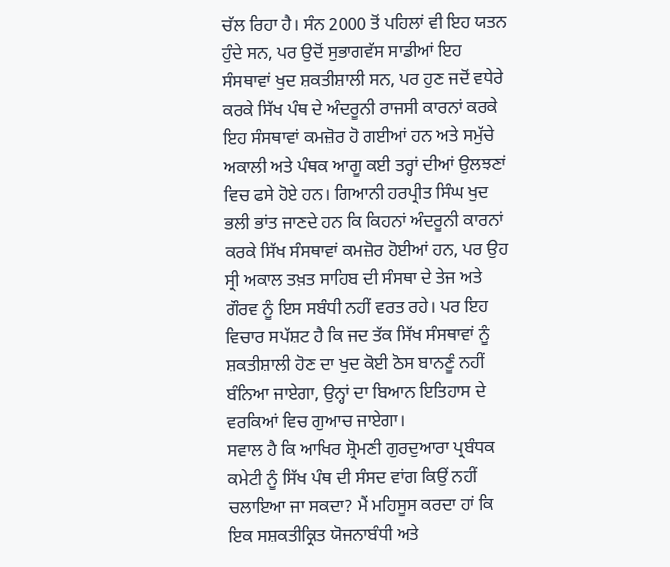ਚੱਲ ਰਿਹਾ ਹੈ। ਸੰਨ 2000 ਤੋਂ ਪਹਿਲਾਂ ਵੀ ਇਹ ਯਤਨ ਹੁੰਦੇ ਸਨ, ਪਰ ਉਦੋਂ ਸੁਭਾਗਵੱਸ ਸਾਡੀਆਂ ਇਹ ਸੰਸਥਾਵਾਂ ਖੁਦ ਸ਼ਕਤੀਸ਼ਾਲੀ ਸਨ, ਪਰ ਹੁਣ ਜਦੋਂ ਵਧੇਰੇ ਕਰਕੇ ਸਿੱਖ ਪੰਥ ਦੇ ਅੰਦਰੂਨੀ ਰਾਜਸੀ ਕਾਰਨਾਂ ਕਰਕੇ ਇਹ ਸੰਸਥਾਵਾਂ ਕਮਜ਼ੋਰ ਹੋ ਗਈਆਂ ਹਨ ਅਤੇ ਸਮੁੱਚੇ ਅਕਾਲੀ ਅਤੇ ਪੰਥਕ ਆਗੂ ਕਈ ਤਰ੍ਹਾਂ ਦੀਆਂ ਉਲਝਣਾਂ ਵਿਚ ਫਸੇ ਹੋਏ ਹਨ। ਗਿਆਨੀ ਹਰਪ੍ਰੀਤ ਸਿੰਘ ਖੁਦ ਭਲੀ ਭਾਂਤ ਜਾਣਦੇ ਹਨ ਕਿ ਕਿਹਨਾਂ ਅੰਦਰੂਨੀ ਕਾਰਨਾਂ ਕਰਕੇ ਸਿੱਖ ਸੰਸਥਾਵਾਂ ਕਮਜ਼ੋਰ ਹੋਈਆਂ ਹਨ, ਪਰ ਉਹ ਸ੍ਰੀ ਅਕਾਲ ਤਖ਼ਤ ਸਾਹਿਬ ਦੀ ਸੰਸਥਾ ਦੇ ਤੇਜ ਅਤੇ ਗੌਰਵ ਨੂੰ ਇਸ ਸਬੰਧੀ ਨਹੀਂ ਵਰਤ ਰਹੇ। ਪਰ ਇਹ ਵਿਚਾਰ ਸਪੱਸ਼ਟ ਹੈ ਕਿ ਜਦ ਤੱਕ ਸਿੱਖ ਸੰਸਥਾਵਾਂ ਨੂੰ ਸ਼ਕਤੀਸ਼ਾਲੀ ਹੋਣ ਦਾ ਖੁਦ ਕੋਈ ਠੋਸ ਬਾਨਣੂੰ ਨਹੀਂ ਬੰਨਿਆ ਜਾਏਗਾ, ਉਨ੍ਹਾਂ ਦਾ ਬਿਆਨ ਇਤਿਹਾਸ ਦੇ ਵਰਕਿਆਂ ਵਿਚ ਗੁਆਚ ਜਾਏਗਾ।
ਸਵਾਲ ਹੈ ਕਿ ਆਖਿਰ ਸ਼੍ਰੋਮਣੀ ਗੁਰਦੁਆਰਾ ਪ੍ਰਬੰਧਕ ਕਮੇਟੀ ਨੂੰ ਸਿੱਖ ਪੰਥ ਦੀ ਸੰਸਦ ਵਾਂਗ ਕਿਉਂ ਨਹੀਂ ਚਲਾਇਆ ਜਾ ਸਕਦਾ? ਮੈਂ ਮਹਿਸੂਸ ਕਰਦਾ ਹਾਂ ਕਿ ਇਕ ਸਸ਼ਕਤੀਕ੍ਰਿਤ ਯੋਜਨਾਬੰਧੀ ਅਤੇ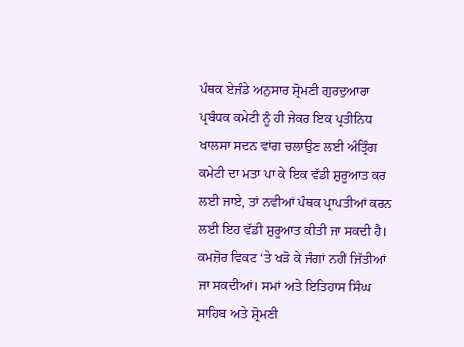ਪੰਥਕ ਏਜੰਡੇ ਅਨੁਸਾਰ ਸ਼੍ਰੋਮਣੀ ਗੁਰਦੁਆਰਾ ਪ੍ਰਬੰਧਕ ਕਮੇਟੀ ਨੂੰ ਹੀ ਜੇਕਰ ਇਕ ਪ੍ਰਤੀਨਿਧ ਖਾਲਸਾ ਸਦਨ ਵਾਂਗ ਚਲਾਉਣ ਲਈ ਅੰਤ੍ਰਿੰਗ ਕਮੇਟੀ ਦਾ ਮਤਾ ਪਾ ਕੇ ਇਕ ਵੱਡੀ ਸ਼ੁਰੂਆਤ ਕਰ ਲਈ ਜਾਏ, ਤਾਂ ਨਵੀਆਂ ਪੰਥਕ ਪ੍ਰਾਪਤੀਆਂ ਕਰਨ ਲਈ ਇਹ ਵੱਡੀ ਸ਼ੁਰੂਆਤ ਕੀਤੀ ਜਾ ਸਕਦੀ ਹੈ। ਕਮਜ਼ੋਰ ਵਿਕਟ ‘ਤੇ ਖੜੋ ਕੇ ਜੰਗਾਂ ਨਹੀਂ ਜਿੱਤੀਆਂ ਜਾ ਸਕਦੀਆਂ। ਸਮਾਂ ਅਤੇ ਇਤਿਹਾਸ ਸਿੰਘ ਸਾਹਿਬ ਅਤੇ ਸ਼੍ਰੋਮਣੀ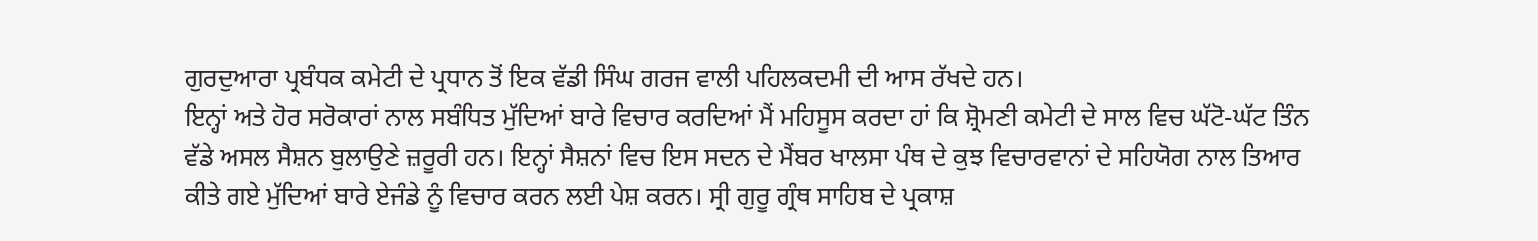ਗੁਰਦੁਆਰਾ ਪ੍ਰਬੰਧਕ ਕਮੇਟੀ ਦੇ ਪ੍ਰਧਾਨ ਤੋਂ ਇਕ ਵੱਡੀ ਸਿੰਘ ਗਰਜ ਵਾਲੀ ਪਹਿਲਕਦਮੀ ਦੀ ਆਸ ਰੱਖਦੇ ਹਨ।
ਇਨ੍ਹਾਂ ਅਤੇ ਹੋਰ ਸਰੋਕਾਰਾਂ ਨਾਲ ਸਬੰਧਿਤ ਮੁੱਦਿਆਂ ਬਾਰੇ ਵਿਚਾਰ ਕਰਦਿਆਂ ਮੈਂ ਮਹਿਸੂਸ ਕਰਦਾ ਹਾਂ ਕਿ ਸ਼੍ਰੋਮਣੀ ਕਮੇਟੀ ਦੇ ਸਾਲ ਵਿਚ ਘੱਟੋ-ਘੱਟ ਤਿੰਨ ਵੱਡੇ ਅਸਲ ਸੈਸ਼ਨ ਬੁਲਾਉਣੇ ਜ਼ਰੂਰੀ ਹਨ। ਇਨ੍ਹਾਂ ਸੈਸ਼ਨਾਂ ਵਿਚ ਇਸ ਸਦਨ ਦੇ ਮੈਂਬਰ ਖਾਲਸਾ ਪੰਥ ਦੇ ਕੁਝ ਵਿਚਾਰਵਾਨਾਂ ਦੇ ਸਹਿਯੋਗ ਨਾਲ ਤਿਆਰ ਕੀਤੇ ਗਏ ਮੁੱਦਿਆਂ ਬਾਰੇ ਏਜੰਡੇ ਨੂੰ ਵਿਚਾਰ ਕਰਨ ਲਈ ਪੇਸ਼ ਕਰਨ। ਸ੍ਰੀ ਗੁਰੂ ਗ੍ਰੰਥ ਸਾਹਿਬ ਦੇ ਪ੍ਰਕਾਸ਼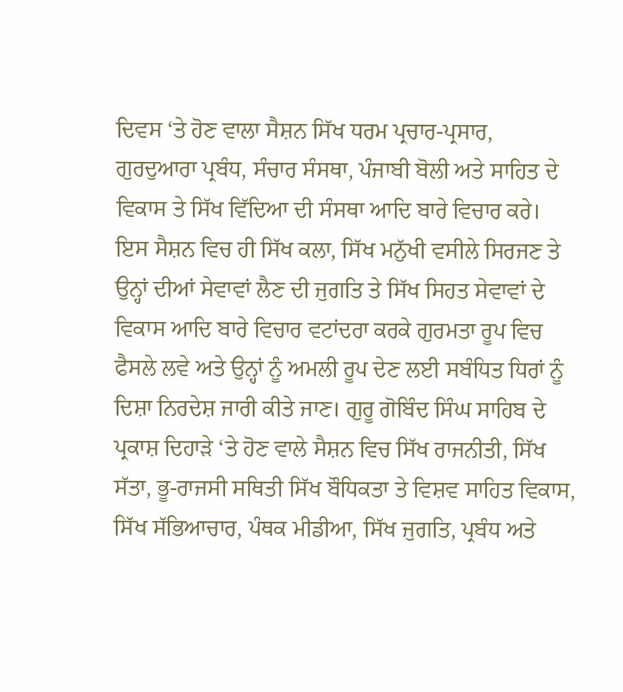ਦਿਵਸ ‘ਤੇ ਹੋਣ ਵਾਲਾ ਸੈਸ਼ਨ ਸਿੱਖ ਧਰਮ ਪ੍ਰਚਾਰ-ਪ੍ਰਸਾਰ, ਗੁਰਦੁਆਰਾ ਪ੍ਰਬੰਧ, ਸੰਚਾਰ ਸੰਸਥਾ, ਪੰਜਾਬੀ ਬੋਲੀ ਅਤੇ ਸਾਹਿਤ ਦੇ ਵਿਕਾਸ ਤੇ ਸਿੱਖ ਵਿੱਦਿਆ ਦੀ ਸੰਸਥਾ ਆਦਿ ਬਾਰੇ ਵਿਚਾਰ ਕਰੇ। ਇਸ ਸੈਸ਼ਨ ਵਿਚ ਹੀ ਸਿੱਖ ਕਲਾ, ਸਿੱਖ ਮਨੁੱਖੀ ਵਸੀਲੇ ਸਿਰਜਣ ਤੇ ਉਨ੍ਹਾਂ ਦੀਆਂ ਸੇਵਾਵਾਂ ਲੈਣ ਦੀ ਜੁਗਤਿ ਤੇ ਸਿੱਖ ਸਿਹਤ ਸੇਵਾਵਾਂ ਦੇ ਵਿਕਾਸ ਆਦਿ ਬਾਰੇ ਵਿਚਾਰ ਵਟਾਂਦਰਾ ਕਰਕੇ ਗੁਰਮਤਾ ਰੂਪ ਵਿਚ ਫੈਸਲੇ ਲਵੇ ਅਤੇ ਉਨ੍ਹਾਂ ਨੂੰ ਅਮਲੀ ਰੂਪ ਦੇਣ ਲਈ ਸਬੰਧਿਤ ਧਿਰਾਂ ਨੂੰ ਦਿਸ਼ਾ ਨਿਰਦੇਸ਼ ਜਾਰੀ ਕੀਤੇ ਜਾਣ। ਗੁਰੂ ਗੋਬਿੰਦ ਸਿੰਘ ਸਾਹਿਬ ਦੇ ਪ੍ਰਕਾਸ਼ ਦਿਹਾੜੇ ‘ਤੇ ਹੋਣ ਵਾਲੇ ਸੈਸ਼ਨ ਵਿਚ ਸਿੱਖ ਰਾਜਨੀਤੀ, ਸਿੱਖ ਸੱਤਾ, ਭੂ-ਰਾਜਸੀ ਸਥਿਤੀ ਸਿੱਖ ਬੌਧਿਕਤਾ ਤੇ ਵਿਸ਼ਵ ਸਾਹਿਤ ਵਿਕਾਸ, ਸਿੱਖ ਸੱਭਿਆਚਾਰ, ਪੰਥਕ ਮੀਡੀਆ, ਸਿੱਖ ਜੁਗਤਿ, ਪ੍ਰਬੰਧ ਅਤੇ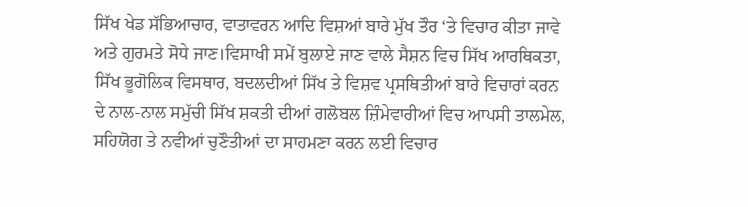ਸਿੱਖ ਖੇਡ ਸੱਭਿਆਚਾਰ, ਵਾਤਾਵਰਨ ਆਦਿ ਵਿਸ਼ਆਂ ਬਾਰੇ ਮੁੱਖ ਤੌਰ ‘ਤੇ ਵਿਚਾਰ ਕੀਤਾ ਜਾਵੇ ਅਤੇ ਗੁਰਮਤੇ ਸੋਧੇ ਜਾਣ।ਵਿਸਾਖੀ ਸਮੇਂ ਬੁਲਾਏ ਜਾਣ ਵਾਲੇ ਸੈਸ਼ਨ ਵਿਚ ਸਿੱਖ ਆਰਥਿਕਤਾ, ਸਿੱਖ ਭੂਗੋਲਿਕ ਵਿਸਥਾਰ, ਬਦਲਦੀਆਂ ਸਿੱਖ ਤੇ ਵਿਸ਼ਵ ਪ੍ਰਸਥਿਤੀਆਂ ਬਾਰੇ ਵਿਚਾਰਾਂ ਕਰਨ ਦੇ ਨਾਲ-ਨਾਲ ਸਮੁੱਚੀ ਸਿੱਖ ਸ਼ਕਤੀ ਦੀਆਂ ਗਲੋਬਲ ਜ਼ਿੰਮੇਵਾਰੀਆਂ ਵਿਚ ਆਪਸੀ ਤਾਲਮੇਲ, ਸਹਿਯੋਗ ਤੇ ਨਵੀਆਂ ਚੁਣੌਤੀਆਂ ਦਾ ਸਾਹਮਣਾ ਕਰਨ ਲਈ ਵਿਚਾਰ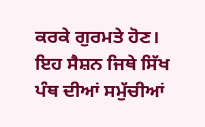ਕਰਕੇ ਗੁਰਮਤੇ ਹੋਣ। ਇਹ ਸੈਸ਼ਨ ਜਿਥੇ ਸਿੱਖ ਪੰਥ ਦੀਆਂ ਸਮੁੱਚੀਆਂ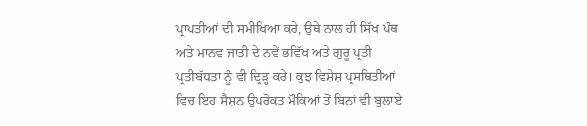ਪ੍ਰਾਪਤੀਆਂ ਦੀ ਸਮੀਖਿਆ ਕਰੇ, ਉਥੇ ਨਾਲ ਹੀ ਸਿੱਖ ਪੰਥ ਅਤੇ ਮਾਨਵ ਜਾਤੀ ਦੇ ਨਵੇਂ ਭਵਿੱਖ ਅਤੇ ਗੁਰੂ ਪ੍ਰਤੀ ਪ੍ਰਤੀਬੱਧਤਾ ਨੂੰ ਵੀ ਦ੍ਰਿੜ੍ਹ ਕਰੇ। ਕੁਝ ਵਿਸ਼ੇਸ਼ ਪ੍ਰਸਥਿਤੀਆਂ ਵਿਚ ਇਹ ਸੈਸ਼ਨ ਉਪਰੋਕਤ ਮੌਕਿਆਂ ਤੋਂ ਬਿਨਾਂ ਵੀ ਬੁਲਾਏ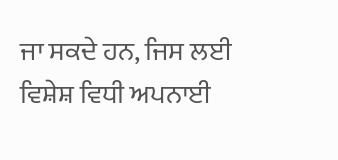ਜਾ ਸਕਦੇ ਹਨ, ਜਿਸ ਲਈ ਵਿਸ਼ੇਸ਼ ਵਿਧੀ ਅਪਨਾਈ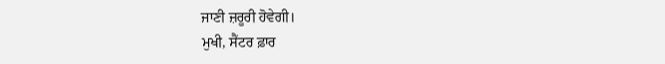ਜਾਣੀ ਜ਼ਰੂਰੀ ਹੋਵੇਗੀ।
ਮੁਖੀ, ਸੈਂਟਰ ਫ਼ਾਰ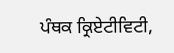ਪੰਥਕ ਕ੍ਰਿਏਟੀਵਿਟੀ,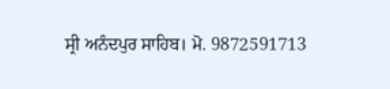ਸ੍ਰੀ ਅਨੰਦਪੁਰ ਸਾਹਿਬ। ਮੋ. 9872591713